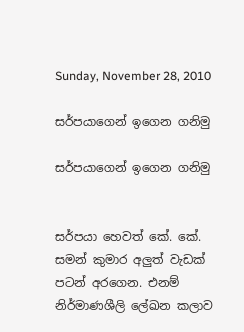Sunday, November 28, 2010

සර්පයාගෙන් ඉගෙන ගනිමු

සර්පයාගෙන් ඉගෙන ගනිමු


සර්පයා හෙවත් කේ. කේ. සමන් කුමාර අලුත් වැඩක් පටන් අරගෙන. එනම් නිර්මාණශීලි ලේඛන කලාව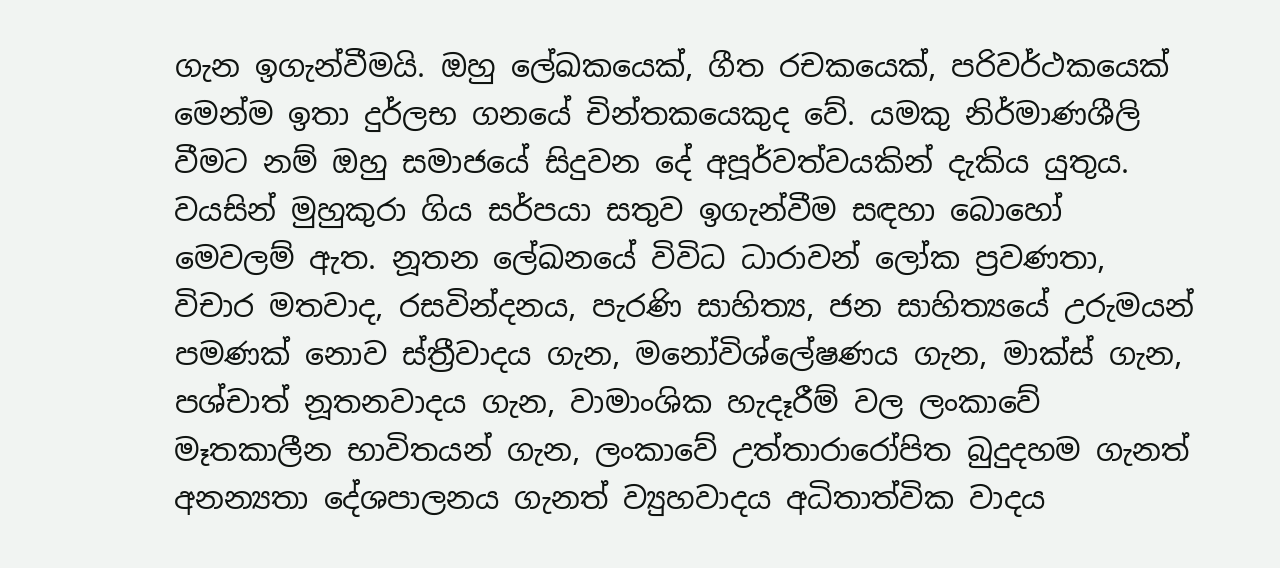ගැන ඉගැන්වීමයි. ඔහු ලේඛකයෙක්, ගීත රචකයෙක්, පරිවර්ථකයෙක් මෙන්ම ඉතා දුර්ලභ ගනයේ චින්තකයෙකුද වේ. යමකු නිර්මාණශීලි වීමට නම් ඔහු සමාජයේ සිදුවන දේ අපූර්වත්වයකින් දැකිය යුතුය. වයසින් මුහුකුරා ගිය සර්පයා සතුව ඉගැන්වීම සඳහා බොහෝ මෙවලම් ඇත. නූතන ලේඛනයේ විවිධ ධාරාවන් ලෝක ප්‍රවණතා, විචාර මතවාද, රසවින්දනය, පැරණි සාහිත්‍ය, ජන සාහිත්‍යයේ උරුමයන් පමණක් නොව ස්ත්‍රීවාදය ගැන, මනෝවිශ්ලේෂණය ගැන, මාක්ස් ගැන, පශ්චාත් නූතනවාදය ගැන, වාමාංශික හැදෑරීම් වල ලංකාවේ මෑතකාලීන භාවිතයන් ගැන, ලංකාවේ උත්තාරාරෝපිත බුදුදහම ගැනත් අනන්‍යතා දේශපාලනය ගැනත් ව්‍යුහවාදය අධිතාත්වික වාදය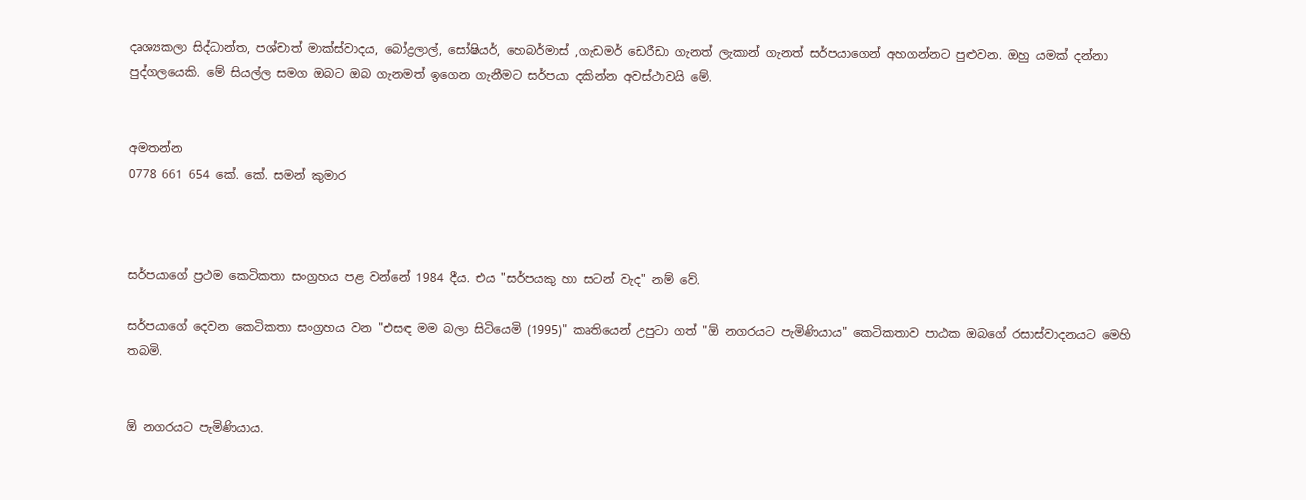දෘශ්‍යකලා සිද්ධාන්ත, පශ්චාත් මාක්ස්වාදය, බෝද්‍රලාල්, සෝෂියර්, හෙබර්මාස් ,ගැඩමර් ඩෙරීඩා ගැනත් ලැකාන් ගැනත් සර්පයාගෙන් අහගන්නට පුළුවන. ඔහු යමක් දන්නා පුද්ග‍ලයෙකි. මේ සියල්ල සමග ඔබට ඔබ ගැනමත් ඉගෙන ගැනීමට සර්පයා දකින්න අවස්ථාවයි මේ.


අමතන්න
0778 661 654 කේ. කේ. සමන් කුමාර



සර්පයාගේ ප්‍රථම කෙටිකතා සංග්‍රහය පළ වන්නේ 1984 දීය. එය "සර්පයකු හා සටන් වැද" නම් වේ.

සර්පයාගේ දෙවන කෙටිකතා සංග්‍රහය වන "එසඳ මම බලා සිටියෙමි (1995)" කෘතියෙන් උපුටා ගත් "ඕ නගරයට පැමිණියාය‍" කෙටිකතාව පාඨක ඔබගේ රසාස්වාදනයට මෙහි තබමි.


ඕ නගරයට පැමිණියාය‍.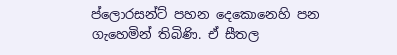ප්ලොරසන්ට් පහන දෙකොනෙහි පන ගැහෙමින් තිබිණි. ඒ සීතල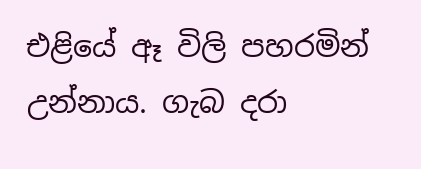එළියේ ඈ විලි පහරමින් උන්නාය. ගැබ දරා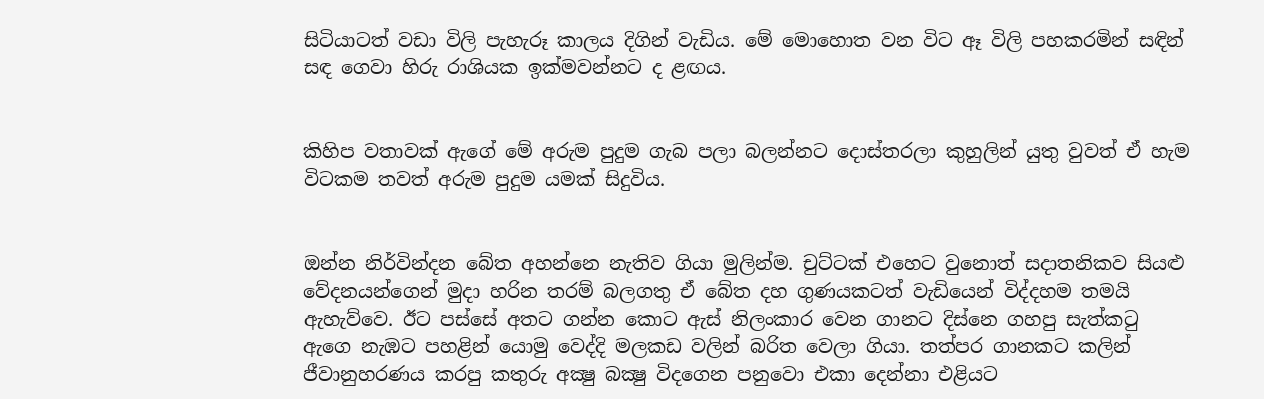සිටියාටත් වඩා විලි පැහැරූ කාලය දිගින් වැඩිය. මේ මොහොත වන විට ඈ විලි පහකරමින් සඳින් සඳ ගෙවා හිරු රාශියක ඉක්මවන්නට ද ළඟය.


කිහිප වතාවක් ඇගේ මේ අරුම පුදුම ගැබ පලා බලන්නට දොස්තරලා කුහුලින් යුතු වුවත් ඒ හැම විටකම තවත් අරුම පුදුම යමක් සිදුවිය.


ඔන්න නිර්වින්දන බේත අහන්නෙ නැතිව ගියා මුලින්ම. චුට්ටක් එහෙට වුනොත් සදාතනිකව සියළු වේදනයන්ගෙන් මුදා හරින තරම් බලගතු ඒ බේත දහ ගුණයකටත් වැඩියෙන් විද්දහම තමයි ඇහැව්වෙ. ඊට පස්සේ අතට ගන්න කොට ඇස් නිලංකාර වෙන ගානට දිස්නෙ ගහපු සැත්කටු ඇගෙ නැඹට පහළින් යොමු වෙද්දි මලකඩ වලින් බරිත වෙලා ගියා. තත්පර ගානකට කලින් ජීවානුහරණය කරපු කතුරු අක්‍ෂු බක්‍ෂු විදගෙන පනුවො එකා දෙන්නා එළියට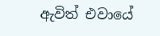ඇවිත් එවායේ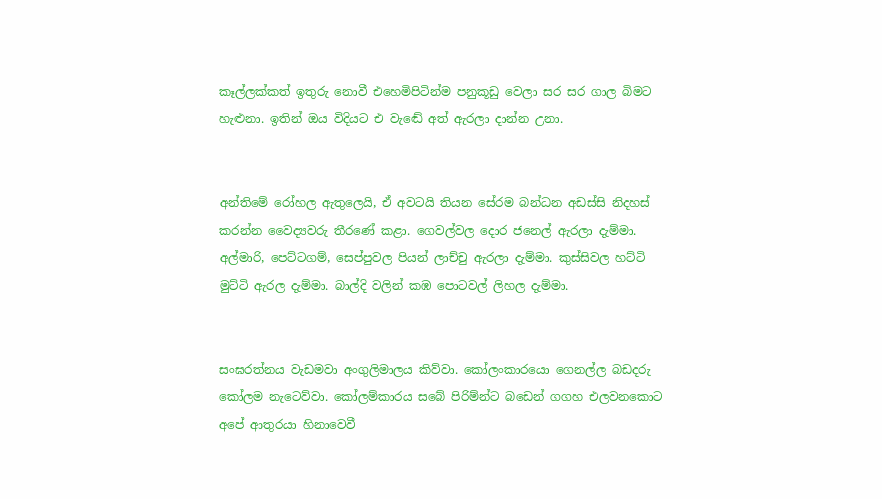කෑල්ලක්කත් ඉතුරු නොවී එහෙමිපිටින්ම පනුකූඩු වෙලා සර සර ගාල බිමට හැළුනා. ඉතින් ඔය විදියට එ වැඬේ අත් ඇරලා දාන්න උනා.


අන්තිමේ රෝහල ඇතුලෙයි, ඒ අවටයි තියන සේරම බන්ධන අඩස්සි නිදහස් කරන්න වෛද්‍යවරු තීරණේ කළා. ගෙවල්වල දොර ජනෙල් ඇරලා දැම්මා. අල්මාරි, පෙට්ටගම්, සෙප්පුවල පියන් ලාච්චු ඇරලා දැම්මා. කුස්සිවල හට්ටි මුට්ටි ඇරල දැම්මා. බාල්දි වලින් කඹ පොටවල් ලිහල දැම්මා.


සංඝරත්නය වැඩමවා අංගුලිමාලය කිව්වා. කෝලංකාරයො ගෙනල්ල බඩදරු කෝලම නැටෙව්වා. කෝලම්කාරය සබේ පිරිම්න්ට බඩෙන් ගගහ එලවනකොට අපේ ආතුරයා හිනාවෙවී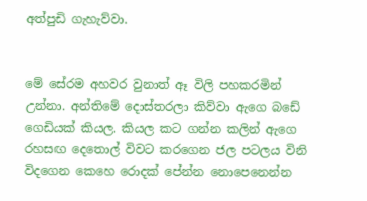අත්පුඩි ගැහැව්වා.


මේ සේරම අහවර වුනාත් ඈ විලි පහකරමින් උන්නා. අන්තිමේ දොස්තරලා කිව්වා ඇගෙ බඩේ ගෙඩියක් කියල. කියල කට ගන්න කලින් ඇගෙ රහසඟ දෙතොල් විවට කරගෙන ජල පටලය විනි විදගෙන කෙහෙ රොදක් පේන්න නොපෙනෙන්න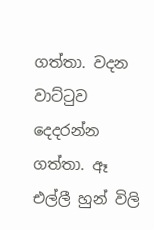ගත්තා. වදන වාට්ටුව දෙදරන්න ගත්තා. ඈ එල්ලී හුන් විලි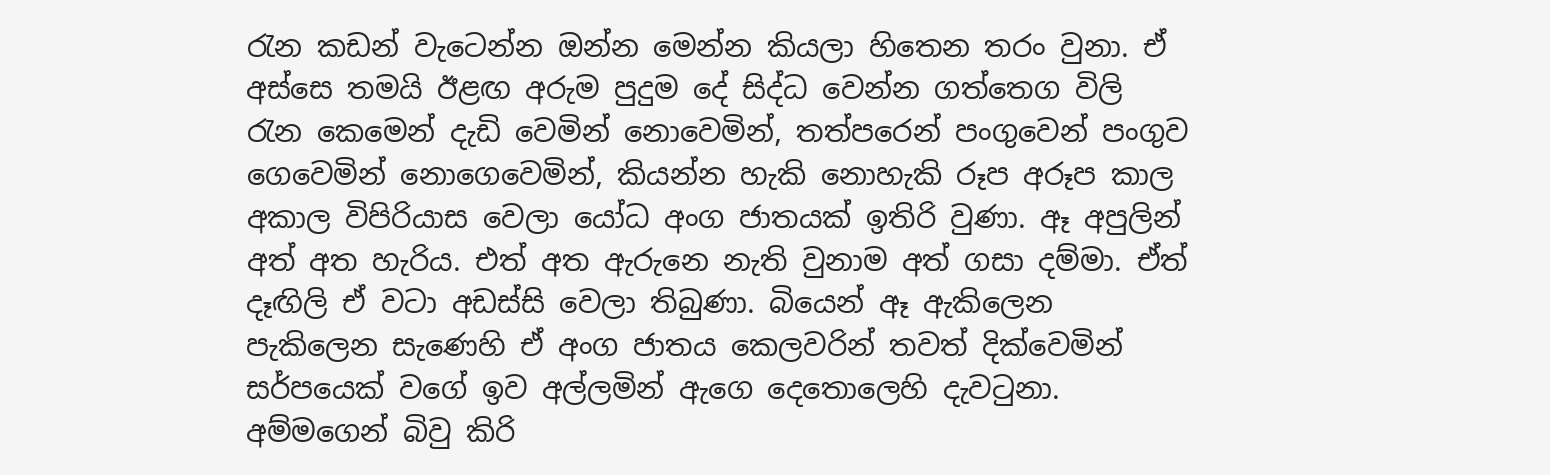රැන කඩන් වැටෙන්න ඔන්න මෙන්න කියලා හිතෙන තරං වුනා. ඒ අස්සෙ තමයි ඊළඟ අරුම පුදුම දේ සිද්ධ වෙන්න ගත්තෙග විලි රැන කෙමෙන් දැඩි වෙමින් නොවෙමින්, තත්පරෙන් පංගුවෙන් පංගුව ගෙවෙමින් නොගෙවෙමින්, කියන්න හැකි නොහැකි රූප අරූප කාල අකාල විපිරියාස වෙලා යෝධ අංග ජාතයක් ඉතිරි වුණා. ඈ අපුලින් අත් අත හැරිය. එත් අත ඇරුනෙ නැති වුනාම අත් ගසා දම්මා. ඒත් දෑඟිලි ඒ වටා අඩස්සි වෙලා තිබුණා. බියෙන් ඈ ඇකිලෙන පැකිලෙන සැණෙහි ඒ අංග ජාතය කෙලවරින් තවත් දික්වෙමින් සර්පයෙක් වගේ ඉව අල්ලමින් ඇගෙ දෙතොලෙහි දැවටුනා. අම්මගෙන් බිවු කිරි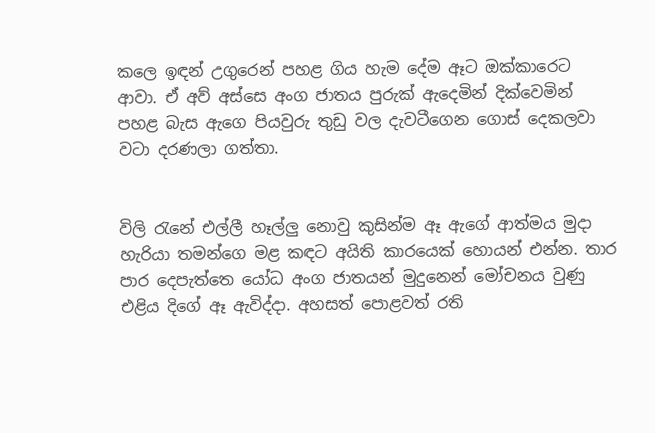කලෙ ඉඳන් උගුරෙන් පහළ ගිය හැම දේම ඈට ඔක්කාරෙට ආවා. ඒ අව් අස්සෙ අංග ජාතය පුරුක් ඇදෙමින් දික්වෙමින් පහළ බැස ඇගෙ පියවුරු තුඩු වල දැවටීගෙන ගොස් දෙකලවා වටා දරණලා ගත්තා.


විලි රැනේ එල්ලී හෑල්ලු නොවු කුසින්ම ඈ ඇගේ ආත්මය මුදා හැරියා තමන්ගෙ මළ කඳට අයිති කාරයෙක් හොයන් එන්න. තාර පාර දෙපැත්තෙ යෝධ අංග ජාතයන් මුදුනෙන් මෝචනය වුණු එළිය දිගේ ඈ ඇවිද්දා. අහසත් පොළවත් රති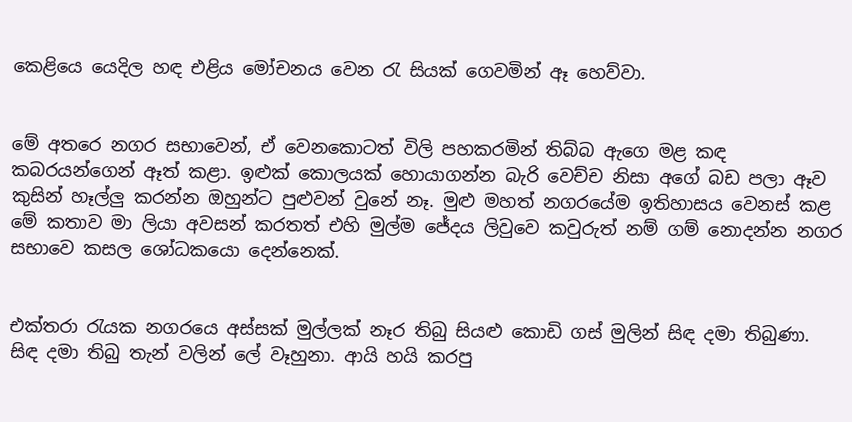කෙළියෙ යෙදිල හඳ එළිය මෝචනය වෙන රැ සියක් ගෙවමින් ඈ හෙව්වා.


මේ අතරෙ නගර සභාවෙන්, ඒ වෙනකොටත් විලි පහකරමින් තිබ්බ ඇගෙ මළ කඳ කබරයන්ගෙන් ඈත් කළා. ඉළුක් කොලයක් හොයාගන්න බැරි වෙච්ච නිසා අගේ බඩ පලා ඈව කුසින් හෑල්ලු කරන්න ඔහුන්ට පුළුවන් වුනේ නෑ. මුළු මහත් නගරයේම ඉතිහාසය වෙනස් කළ මේ කතාව මා ලියා අවසන් කරතත් එහි මුල්ම ජේදය ලිවුවෙ කවුරුත් නම් ගම් නොදන්න නගර සභාවෙ කසල ශෝධකයො දෙන්නෙක්.


එක්තරා රැයක නගරයෙ අස්සක් මුල්ලක් නෑර තිබු සියළු කොඩි ගස් මුලින් සිඳ දමා තිබුණා. සිඳ දමා තිබු තැන් වලින් ලේ වෑහුනා. ආයි හයි කරපු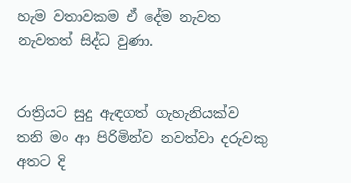හැම වතාවකම ඒ දේම නැවත නැවතත් සිද්ධ වුණා.


රාත්‍රියට සුදු ඇඳගත් ගැහැනියක්ව තනි මං ආ පිරිමින්ව නවත්වා දරුවකු අතට දි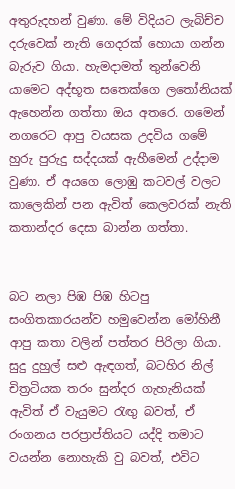අතුරුදහන් වුණා. මේ විදියට ලැබිච්ච දරුවෙක් නැති ගෙදරක් හොයා ගන්න බැරුව ගියා. හැමදාමත් තුන්වෙනි යාමෙට අද්භූත සතෙක්ගෙ ලතෝනියක් ඇහෙන්න ගත්තා ඔය අතරෙ. ගමෙන් නගරෙට ආපු වයසක උදවිය ගමේ හුරු පුරුදු සද්දයක් ඇහීමෙන් උද්දාම වුණා. ඒ අයගෙ ලොඹු කටවල් වලට කාලෙකින් පන ඇවිත් කෙලවරක් නැති කතාන්දර දෙසා බාන්න ගත්තා.


බට නලා පිඹ පිඹ හිටපු සංගිතකාරයන්ව හමුවෙන්න මෝහිනී ආපු කතා වලින් පත්තර පිරිලා ගියා. සුදු දුහුල් සළු ඇඳගත්, බටහිර නිල් චිත්‍රටියක තරං සුන්දර ගැහැනියක් ඇවිත් ඒ වැයුමට රැඟු බවත්, ඒ රංගනය පරප්‍රාප්තියට යද්දි තමාට වයන්න නොහැකි වු බවත්, එවිට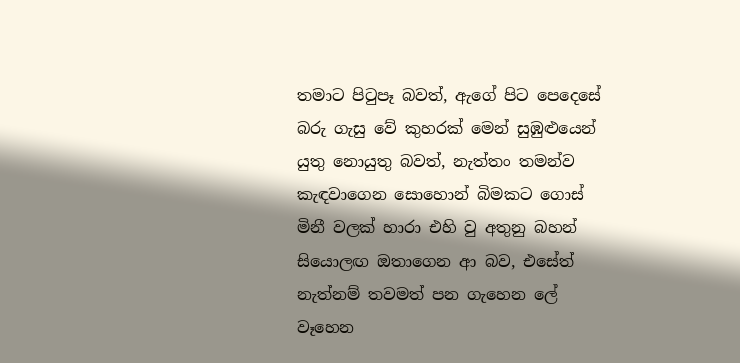තමාට පිටුපෑ බවත්, ඇගේ පිට පෙදෙසේ බරු ගැසු වේ කුහරක් මෙන් සුඹුළුයෙන් යුතු නොයුතු බවත්, නැත්තං තමන්ව කැඳවාගෙන සොහොන් බිමකට ගොස් මිනී වලක් හාරා එහි වු අතුනු බහන් සියොලඟ ඔතාගෙන ආ බව, එසේත් නැත්නම් තවමත් පන ගැහෙන ලේ වෑහෙන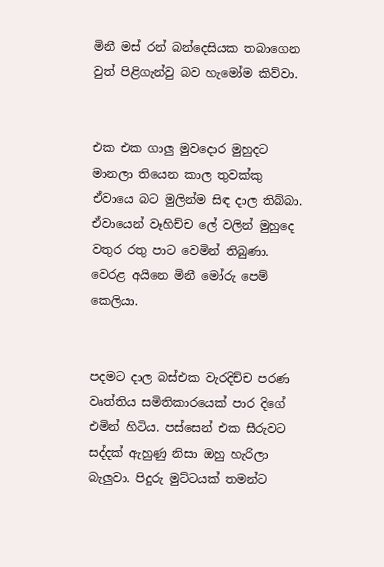මිනී මස් රන් බන්දෙසියක තබාගෙන වුත් පිළිගැන්වු බව හැමෝම කිව්වා.


එක එක ගාලු මුවදොර මුහුදට මානලා තියෙන කාල තුවක්කු ඒවායෙ බට මුලින්ම සිඳ දාල තිබ්බා. ඒවායෙන් වෑහිච්ච ලේ වලින් මුහුදෙ වතුර රතු පාට වෙමින් තිබුණා. වෙරළ අයිනෙ මිනී මෝරු පෙම් කෙලියා‍.


පදමට දාල බස්එක වැරදිච්ච පරණ වෘත්තිය සමිතිකාරයෙක් පාර දිගේ එමින් හිටිය. පස්සෙන් එක සීරුවට සද්දක් ඇහුණු නිසා ඔහු හැරිලා බැලුවා. පිදුරු මුට්ටයක් තමන්ට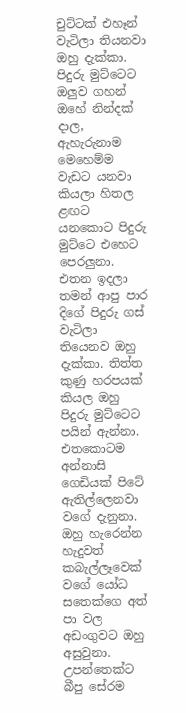චුට්ටක් එහෑන් වැටිලා තියනවා ඔහු දැක්කා. පිදුරු මුට්ටෙට ඔලුව ගහන් ඔහේ නින්දක් දාල, ඇහැරුනාම මෙහෙම්ම වැඩට යනවා කියලා හිතල ළඟට යනකොට පිදුරු මුට්ටෙ එහෙට පෙරලුනා. එතන ඉදලා තමන් ආපු පාර දිගේ පිදුරු ගස් වැටිලා තියෙනව ඔහු දැක්කා. තිත්ත කුණු හරපයක් කියල ඔහු පිදුරු මුට්ටෙට පයින් ඇන්නා. එතකොටම අන්නාසි ගෙඩියක් පිටේ ඇතිල්ලෙනවා වගේ දැනුනා. ඔහු හැරෙන්න හැදුවත් කබැල්ලෑවෙක් වගේ යෝධ සතෙක්ගෙ අත් පා වල අඩංගුවට ඔහු අසුවුනා‍. උපන්තෙක්ට බීපු සේරම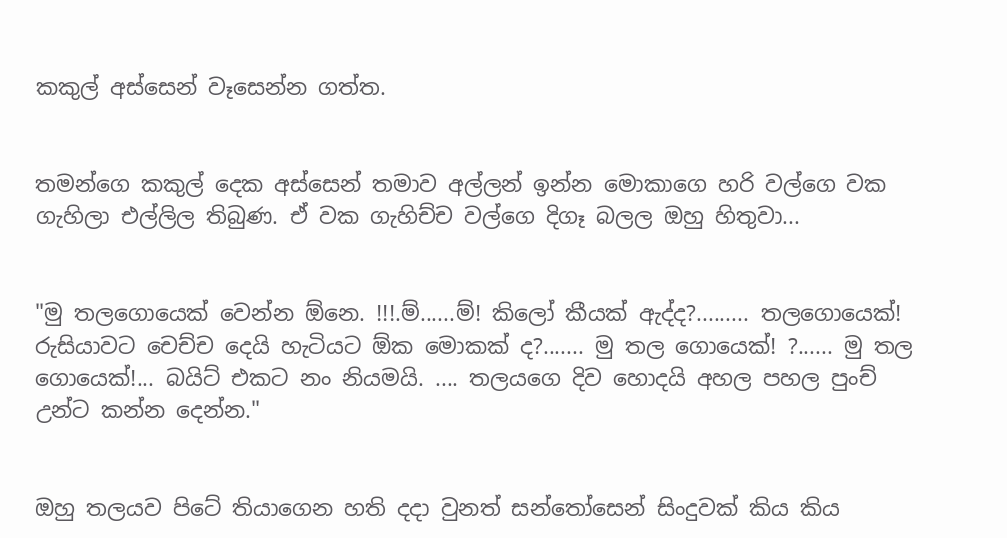කකුල් අස්සෙන් වෑසෙන්න ගත්ත.


තමන්ගෙ කකුල් දෙක අස්සෙන් තමාව අල්ලන් ඉන්න මොකාගෙ හරි වල්ගෙ වක ගැහිලා එල්ලිල තිබුණ. ඒ වක ගැහිච්ච වල්ගෙ දිගෑ බලල ඔහු හිතුවා...


"මු තලගොයෙක් වෙන්න ඕනෙ. !!!.ම්......ම්! කිලෝ කීයක් ඇද්ද?......... තලගොයෙක්! රුසියාවට චෙච්ච දෙයි හැටියට ඕක මොකක් ද?....... මු තල ගොයෙක්! ?...... මු තල ගොයෙක්!... බයිට් එකට නං නියමයි. .... තලයගෙ දිව හොදයි අහල පහල පුංච් උන්ට කන්න දෙන්න."


ඔහු තලයව පිටේ තියාගෙන හති දදා වුනත් සන්තෝසෙන් සිංදුවක් කිය කිය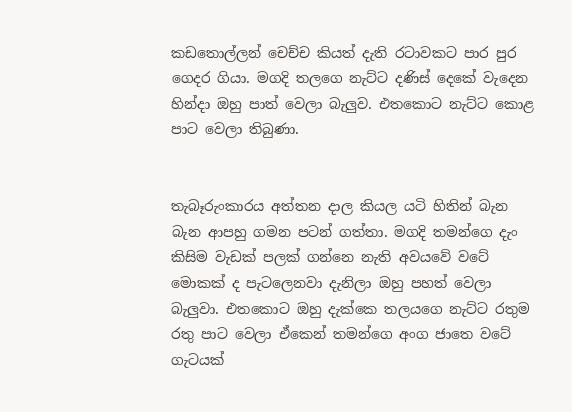කඩතොල්ලන් චෙච්ච කියත් දැති රටාවකට පාර පුර ගෙදර ගියා. මගදි තලගෙ නැට්ට දණිස් දෙකේ වැදෙන හින්දා ඔහු පාත් වෙලා බැලුව. එතකොට නැට්ට කොළ පාට වෙලා තිබුණා.


තැබෑරුංකාරය අත්තන දාල කියල යටි හිතින් බැන බැන ආපහු ගමන පටන් ගත්තා. මගදි තමන්ගෙ දැං කිසිම වැඩක් පලක් ගන්නෙ නැති අවයවේ වටේ මොකක් ද පැටලෙනවා දැනිලා ඔහු පහත් වෙලා බැලුවා. එතකොට ඔහු දැක්කෙ තලයගෙ නැට්ට රතුම රතු පාට වෙලා ඒකෙන් තමන්ගෙ අංග ජාතෙ වටේ ගැටයක්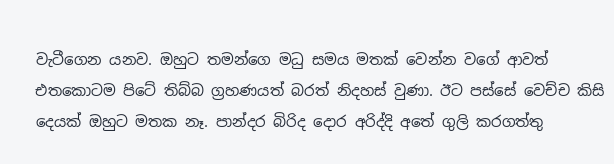වැටීගෙන යනව. ඔහුට තමන්ගෙ මධු සමය මතක් වෙන්න වගේ ආවත් එතකොටම පිටේ තිබ්බ ග්‍රහණයත් බරත් නිදහස් වුණා. ඊට පස්සේ වෙච්ච කිසි දෙයක් ඔහුට මතක නෑ. පාන්දර බිරිද දොර අරිද්දි අතේ ගුලි කරගත්තු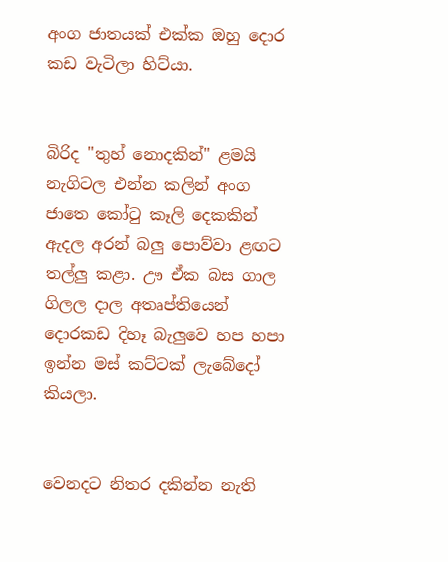අංග ජාතයක් එක්ක ඔහු දොර කඩ වැටිලා හිට්යා.


බිරිද "තුහ් නොදකින්" ළමයි නැගිටල එන්න කලින් අංග ජාතෙ කෝටු කෑලි දෙකකින් ඇදල අරන් බලු පොව්වා ළඟට තල්ලු කළා. ඌ ඒක බස ගාල ගිලල දාල අතෘප්තියෙන් දොරකඩ දිහෑ බැලුවෙ හප හපා ඉන්න මස් කට්ටක් ලැබේදෝ කියලා.


වෙනදට නිතර දකින්න නැති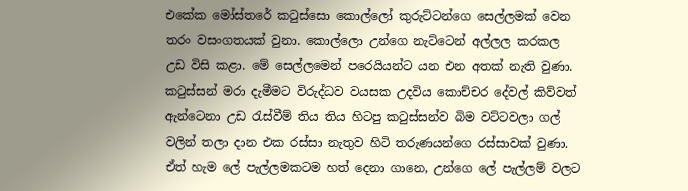එකේක මෝස්තරේ කටුස්සො කොල්ලෝ කුරුට්ටන්ගෙ සෙල්ලමක් වෙන තරං වසංගතයක් වුනා. කොල්ලො උන්ගෙ නැට්ටෙන් අල්ලල කරකල උඩ විසි කළා. මේ සෙල්ලමෙන් පරෙයියන්ට යන එන අතක් නැති වුණා. කටුස්සන් මරා දැමීමට විරුද්ධව වයසක උදවිය කොච්චර දේවල් කිව්වත් ඇන්ටෙනා උඩ රැස්වීම් තිය තිය හිටපු කටුස්සන්ව බිම වට්ටවලා ගල් වලින් තලා දාන එක රස්සා නැතුව හිටි තරුණයන්ගෙ රස්සාවක් වුණා. ඒත් හැම ලේ පැල්ලමකටම හත් දෙනා ගානෙ, උන්ගෙ ලේ පැල්ලම් වලට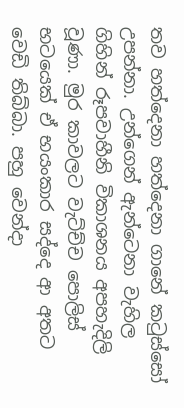තව හත්දෙනා හත්දෙනා ගානේ කටුස්සෝ උපන්නා. උන්ගෙන් ඇන්ටෙනා වැහිල ගිහින් රූපවාහීනි විකාශනය අපහැදිලි වූණා. මුර කාවලට වැට්ච්ච පොලිස් භටයෙක් ඒ භයංකාර සද්දෙ ආ අතට වෙඩි තිබ්බා. පහු වෙන්දා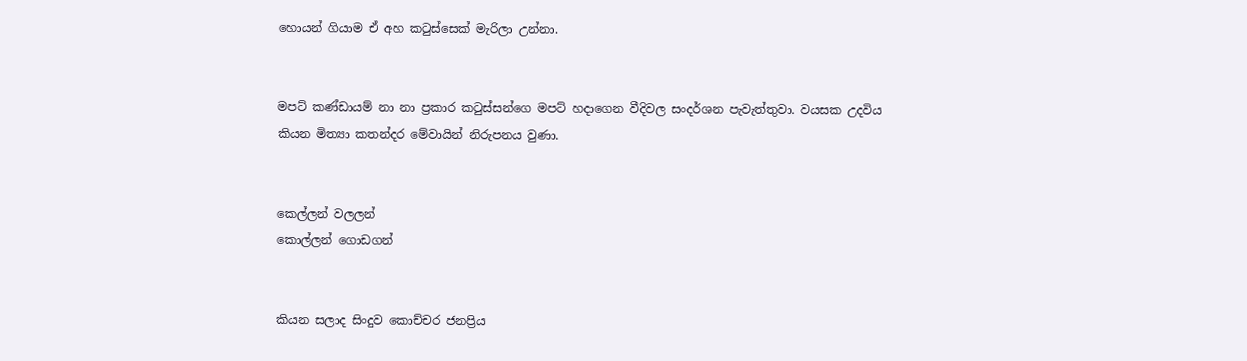හොයන් ගියාම ඒ අහ කටුස්සෙක් මැරිලා උන්නා‍.


මපට් කණ්ඩායම් නා නා ප්‍රකාර කටුස්සන්ගෙ මපට් හදාගෙන වීදිවල සංදර්ශන පැවැත්තුවා. වයසක උදවිය කියන මිත්‍යා කතන්දර මේවායින් නිරුපනය වුණා.


කෙල්ලන් වලලන්
කොල්ලන් ගොඩගන්


කියන සලාද සිංදුව කොච්චර ජනප්‍රිය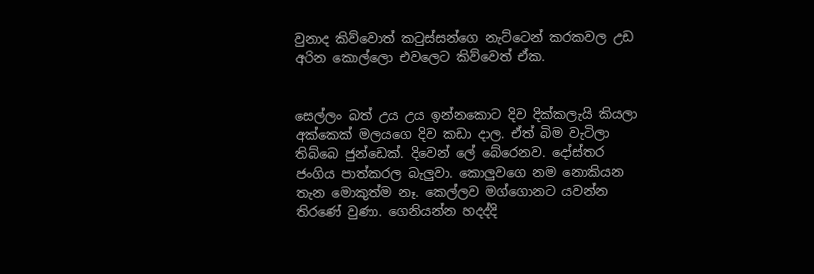වුනාද කිව්වොත් කටුස්සන්ගෙ නැට්ටෙන් කරකවල උඩ අරින කොල්ලො එවලෙට කිව්වෙත් ඒක.


සෙල්ලං බත් උය උය ඉන්නකොට දිව දික්කලැයි කියලා අක්කෙක් මලයගෙ දිව කඩා දාල. ඒත් බිම වැටිලා තිබ්බෙ ජුන්ඩෙක්. දිවෙන් ලේ බේරෙනව. දෝස්තර ජංගිය පාත්කරල බැලුවා. කොලුවගෙ නම නොකියන තැන මොකුත්ම නෑ. කෙල්ලව මග්ගොනට යවන්න තිරණේ වුණා. ගෙනියන්න හදද්දි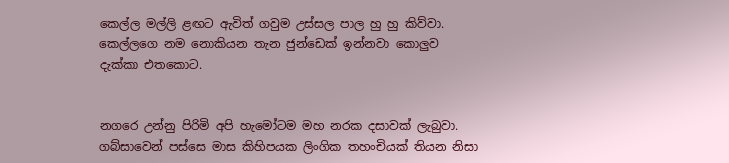කෙල්ල මල්ලි ළඟට ඇවිත් ගවුම උස්සල පාල හු හු කිව්වා. කෙල්ලගෙ නම නොකියන තැන ජුන්ඩෙක් ඉන්නවා කොලුව දැක්කා එතකොට.


නගරෙ උන්නු පිරිමි අපි හැමෝටම මහ නරක දසාවක් ලැබුවා. ගබ්සාවෙන් පස්සෙ මාස කිහිපයක ලිංගික තහංචියක් තියන නිසා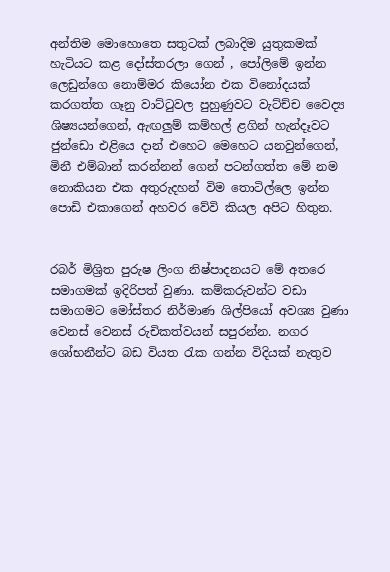අන්තිම මොහොතෙ සතුටක් ලබාදිම යුතුකමක් හැටියට කළ දෝස්තරලා ගෙන් , පෝලිමේ ඉන්න ලෙඩුන්ගෙ නොම්මර කියෝන එක විනෝදයක් කරගත්ත ගෑනු වාට්ටුවල පුහුණුවට වැට්ච්ච වෛද්‍ය ශිෂ්‍යයන්ගෙන්, ඇඟලුම් කම්හල් ළගින් හැන්දෑවට ජුන්ඩො එළියෙ දාන් එහෙට මෙහෙට යනවුන්ගෙන්, මිනී එම්බාන් කරන්නන් ගෙන් පටන්ගත්ත මේ නම නොකියන එක අතුරුදහන් විම තොටිල්ලෙ ඉන්න පොඩි එකාගෙන් අහවර වේවි කියල අපිට හිතුන.


රබර් මිශ්‍රිත පුරුෂ ලිංග නිෂ්පාදනයට මේ අතරෙ සමාගමක් ඉදිරිපත් වුණා. කම්කරුවන්ට වඩා සමාගමට මෝස්තර නිර්මාණ ශිල්පියෝ අවශ්‍ය වුණා වෙනස් වෙනස් රුචිකත්වයන් සපුරන්න. නගර ශෝභනීන්ට බඩ වියත රැක ගන්න විදියක් නැතුව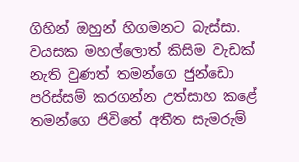ගිහින් ඔහුන් හිගමනට බැස්සා‍. වයසක මහල්ලොත් කිසිම වැඩක් නැති වුණත් තමන්ගෙ ජුන්ඩො පරිස්සම් කරගන්න උත්සාහ කළේ තමන්ගෙ ජිවිතේ අතීත සැමරුම්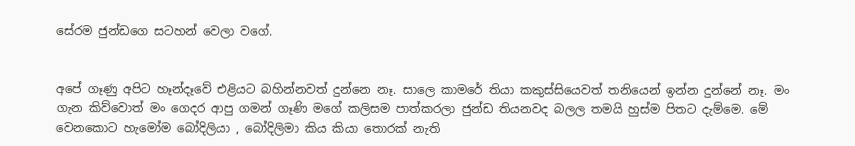සේරම ජුන්ඩගෙ සටහන් වෙලා වගේ.


අපේ ගෑණු අපිට හෑන්දෑවේ එළියට බහින්නවත් දුන්නෙ නෑ. සාලෙ කාමරේ තියා කකුස්සියෙවත් තනියෙන් ඉන්න දුන්නේ නෑ. මං ගැන කිව්වොත් මං ගෙදර ආපු ගමන් ගෑණි මගේ කලිසම පාත්කරලා ජුන්ඩ තියනවද බලල තමයි හුස්ම පිතට දැම්මෙ. මේ වෙනකොට හැමෝම බෝදිලියා , බෝදිලිමා කිය කියා තොරක් නැති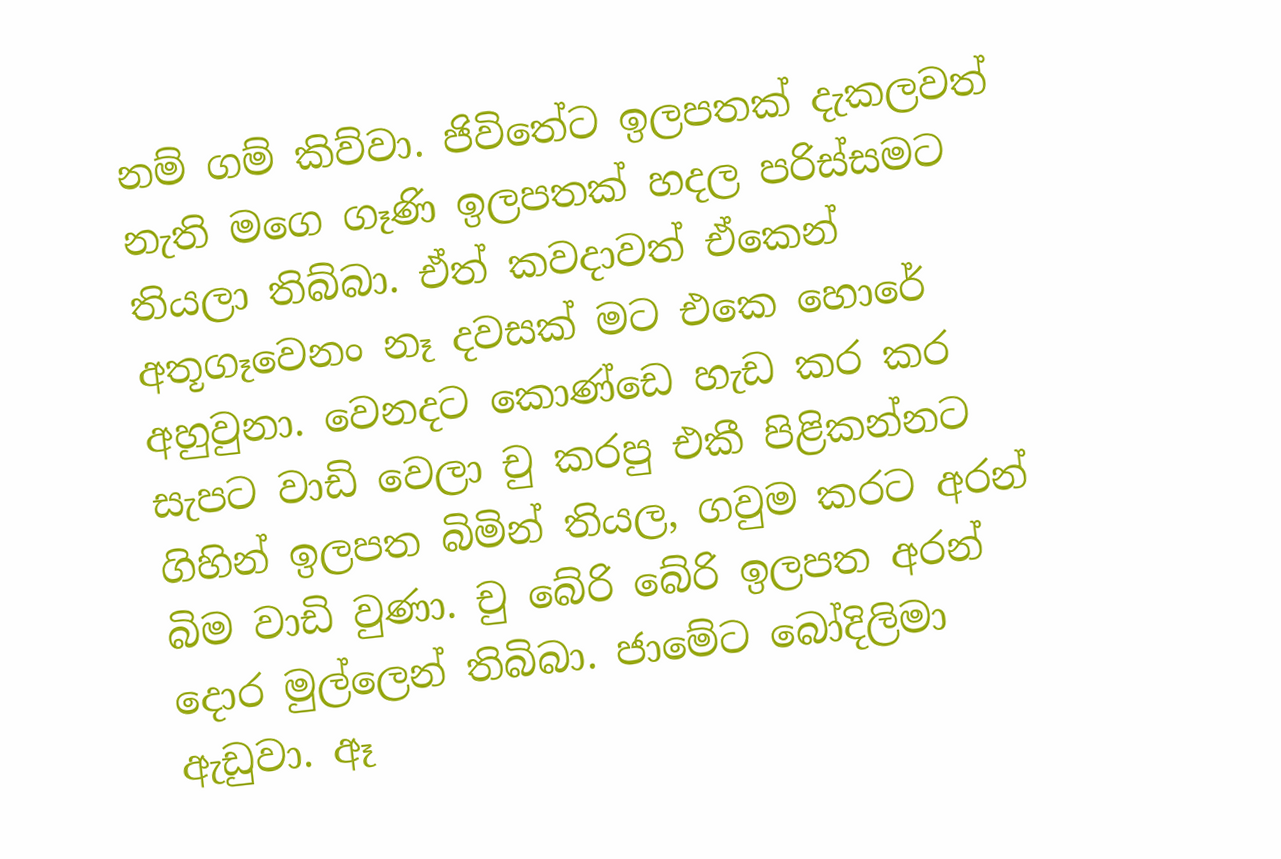නම් ගම් කිව්වා. ජිවිතේට ඉලපතක් දැකලවත් නැති මගෙ ගෑණි ඉලපතක් හදල පරිස්සමට තියලා තිබ්බා. ඒත් කවදාවත් ඒකෙන් අතූගෑවෙනං නෑ දවසක් මට එකෙ හොරේ අහුවුනා. වෙනදට කොණ්ඩෙ හැඩ කර කර සැපට වාඩි වෙලා චු කරපු එකී පිළිකන්නට ගිහින් ඉලපත බිමින් තියල, ගවුම කරට අරන් බිම වාඩි වුණා. චු බේරි බේරි ඉලපත අරන් දොර මුල්ලෙන් තිබිබා. ජාමේට බෝදිලිමා ඇඩුවා. ඈ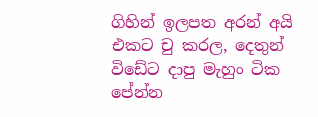ගිහින් ඉලපත අරන් අයි එකට චු කරල, දෙතුන් විඩේට දාපු මැහුං ටික පේන්න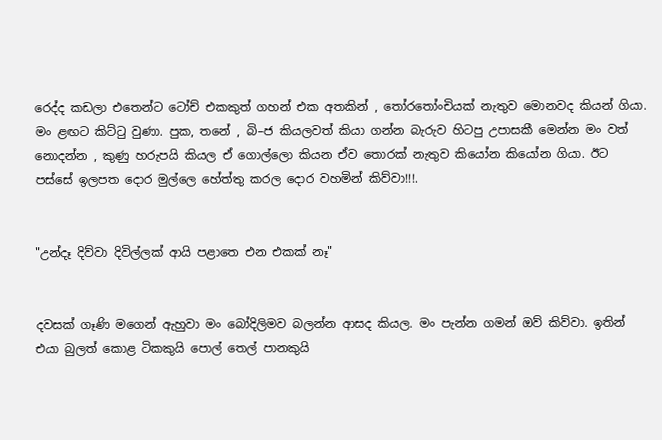රෙද්ද කඩලා එතෙන්ට ටෝච් එකකුත් ගහන් එක අතකින් , තෝරතෝංචියක් නැතුව මොනවද කියන් ගියා. මං ළඟට කිට්ටු වුණා. පුක, තනේ , බි–ජ කියලවත් කියා ගන්න බැරුව හිටපු උපාසකී මෙන්න මං වත් නොදන්න , කුණු හරුපයි කියල ඒ ගොල්ලො කියන ඒව තොරක් නැතුව කියෝන කියෝන ගියා. ඊට පස්සේ ඉලපත දොර මුල්ලෙ හේත්තු කරල දොර වහමින් කිව්වා!!!.


"උන්දෑ දිව්වා දිවිල්ලක් ආයි පළාතෙ එන එකක් නෑ"


දවසක් ගෑණි මගෙන් ඇහුවා මං බෝදිලිමව බලන්න ආසද කියල. මං පැන්න ගමන් ඔව් කිව්වා. ඉතින් එයා බුලත් කොළ ටිකකුයි පොල් තෙල් පානකුයි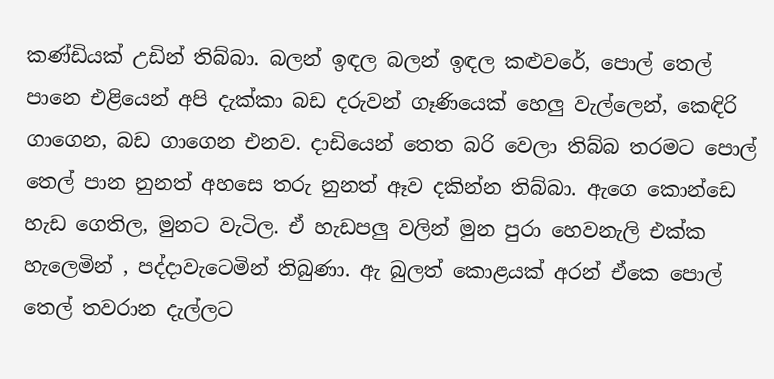කණ්ඩියක් උඩින් තිබ්බා. බලන් ඉඳල බලන් ඉඳල කළුවරේ, පොල් තෙල් පානෙ එළියෙන් අපි දැක්කා බඩ දරුවන් ගෑණියෙක් හෙලු වැල්ලෙන්, කෙඳිරි ගාගෙන, බඩ ගාගෙන එනව. දාඩියෙන් තෙත බරි වෙලා තිබ්බ තරමට පොල් තෙල් පාන නුනත් අහසෙ තරු නුනත් ඈව දකින්න තිබ්බා. ඇගෙ කොන්ඩෙ හැඩ ගෙතිල, මුනට වැටිල. ඒ හැඩපලු වලින් මුන පුරා හෙවනැලි එක්ක හැලෙමින් , පද්දාවැටෙමින් තිබුණා. ඇ බුලත් කොළයක් අරන් ඒකෙ පොල් තෙල් තවරාන දැල්ලට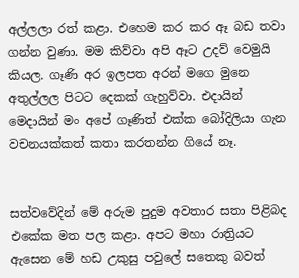අල්ලලා රත් කළා. එහෙම කර කර ඈ බඩ තවා ගන්න වුණා. මම කිව්වා අපි ඈට උදව් වෙමුයි කියල. ගෑණි අර ඉලපත අරන් මගෙ මුනෙ අතුල්ලල පිටට දෙකක් ගැහුව්වා. එදායින් මෙදායින් මං අපේ ගෑණිත් එක්ක බෝදිලියා ගැන වචනයක්කත් කතා කරතන්න ගියේ නෑ.


සත්වවේදින් මේ අරුම පුදුම අවතාර සතා පිළිබද එකේක මත පල කළා. අපට මහා රාත්‍රියට ඇසෙන මේ හඩ උකුසු පවුලේ සතෙකු බවත්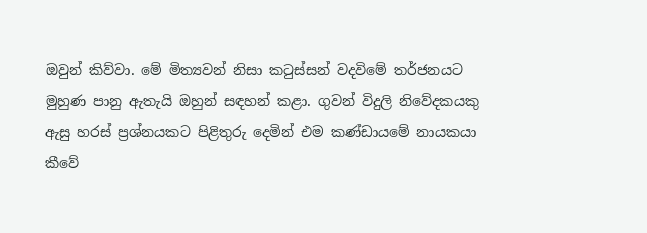ඔවුන් කිව්වා. මේ මිත්‍යවන් නිසා කටුස්සන් වදවිමේ තර්ජනයට මුහුණ පානු ඇතැයි ඔහුන් සඳහන් කළා. ගුවන් විදුලි නිවේදකයකු ඇසු හරස් ප්‍රශ්නයකට පිළිතුරු දෙමින් එම කණ්ඩායමේ නායකයා කීවේ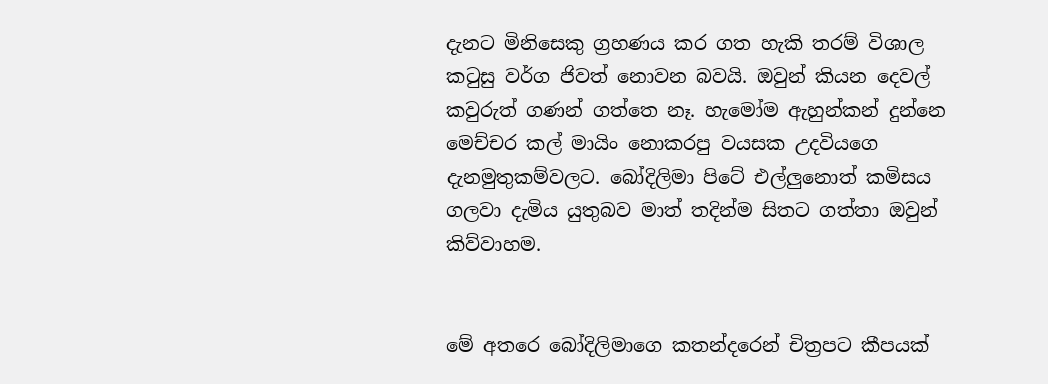දැනට මිනිසෙකු ග්‍රහණය කර ගත හැකි තරම් විශාල කටුසු වර්ග ජිවත් නොවන බවයි. ඔවුන් කියන දෙවල් කවුරුත් ගණන් ගත්තෙ නෑ. හැමෝම ඇහුන්කන් දුන්නෙ මෙච්චර කල් මායිං නොකරපු වයසක උදවියගෙ දැනමුතුකම්වලට. බෝදිලිමා පිටේ එල්ලුනොත් කමිසය ගලවා දැමිය යුතුබව මාත් තදින්ම සිතට ගත්තා ඔවුන් කිව්වාහම.


මේ අතරෙ බෝදිලිමාගෙ කතන්දරෙන් චිත්‍රපට කීපයක්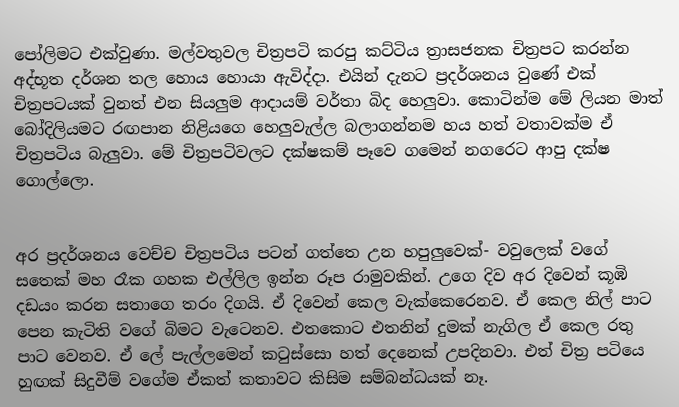පෝලිමට එක්වුණා. මල්වතුවල චිත්‍රපටි කරපු කට්ටිය ත්‍රාසජනක චිත්‍රපට කරන්න අද්භූත දර්ශන තල හොය හොයා ඇවිද්දා. එයින් දැනට ප්‍රදර්ශනය වුණේ එක් චිත්‍රපටයක් වුනත් එන සියලුම ආදායම් වර්තා බිද හෙලුවා. කොටින්ම මේ ලියන මාත් බෝදිලියමට රඟපාන නිළියගෙ හෙලුවැල්ල බලාගන්නම හය හත් වතාවක්ම ඒ චිත්‍රපටිය බැලුවා. මේ චිත්‍රපටිවලට දක්ෂකම් පෑවෙ ගමෙන් නගරෙට ආපු දක්ෂ ගොල්ලො.


අර ප්‍රදර්ශනය වෙච්ච චිත්‍රපටිය පටන් ගත්තෙ උන හපුලුවෙක්- වවුලෙක් වගේ සතෙක් මහ රෑක ගහක එල්ලිල ඉන්න රූප රාමුවකින්. උගෙ දිව අර දිවෙන් කූඹි දඩයං කරන සතාගෙ තරං දිගයි. ඒ දිවෙන් කෙල වැක්කෙරෙනව. ඒ කෙල නිල් පාට පෙන කැටිති වගේ බිමට වැටෙනව. එතකොට එතනින් දුමක් නැගිල ඒ කෙල රතු පාට වෙනව. ඒ ලේ පැල්ලමෙන් කටුස්සො හත් දෙනෙක් උපදිනවා. එත් චිත්‍ර පටියෙ හුඟක් සිදුවීම් වගේම ඒකත් කතාවට කිසිම සම්බන්ධයක් නෑ.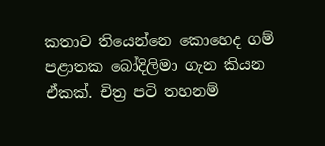කතාව තියෙන්නෙ කොහෙද ගම් පළාතක බෝදිලිමා ගැන කියන ඒකක්. චිත්‍ර පටි තහනම්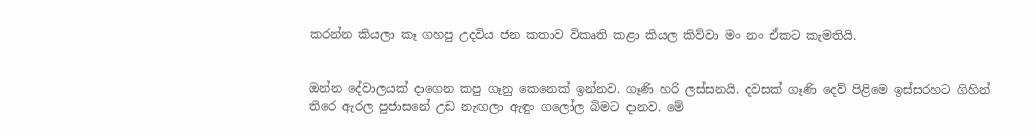කරන්න කියලා කෑ ගහපු උදවිය ජන කතාව විකෘති කළා කියල කිව්වා මං නං ඒකට කැමතියි.


ඔන්න දේවාලයක් දාගෙන කපු ගෑනු කෙනෙක් ඉන්නව. ගෑණි හරි ලස්සනයි. දවසක් ගෑණි දෙව් පිළිමෙ ඉස්සරහට ගිහින් තිරෙ ඇරල පුජාසනේ උඩ නැඟලා ඇඳුං ගලෝල බිමට දානව. මේ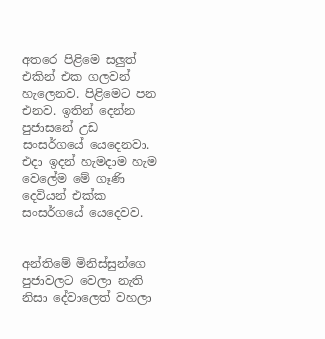අතරෙ පිළිමෙ සලුත් එකින් එක ගලවන් හැලෙනව. පිළිමෙට පන එනව. ඉතින් දෙන්න පුජාසනේ උඩ සංසර්ගයේ යෙදෙනවා. එදා ඉදන් හැමදාම හැම වෙලේම මේ ගෑණි දෙවියන් එක්ක සංසර්ගයේ යෙදෙවව.


අන්තිමේ මිනිස්සුන්ගෙ පුජාවලට වෙලා නැති නිසා දේවාලෙත් වහලා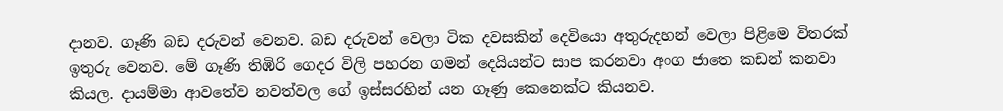දානව. ගෑණි බඩ දරුවන් වෙනව. බඩ දරුවන් වෙලා ටික දවසකින් දෙවියො අතුරුදහන් වෙලා පිළිමෙ විතරක් ඉතුරු වෙනව. මේ ගෑණි තිඹිරි ගෙදර විලි පහරන ගමන් දෙයියන්ට සාප කරනවා අංග ජාතෙ කඩන් කනවා කියල. දායම්මා ආවතේව නවත්වල ගේ ඉස්සරහින් යන ගෑණු කෙනෙක්ට කියනව.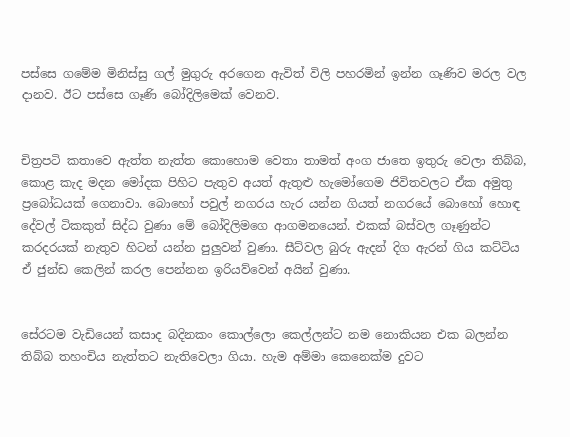පස්සෙ ගමේම මිනිස්සු ගල් මුගුරු අරගෙන ඇවිත් විලි පහරමින් ඉන්න ගෑණිව මරල වල දානව. ඊට පස්සෙ ගෑණි බෝදිලිමෙක් වෙනව.


චිත්‍රපටි කතාවෙ ඇත්ත නැත්ත කොහොම වෙතා තාමත් අංග ජාතෙ ඉතුරු වෙලා තිබ්බ, කොළ කැද මදන මෝදක පිහිට පැතුව අයත් ඇතුළු හැමෝගෙම ජිවිතවලට ඒක අමුතු ප්‍රබෝධයක් ගෙනාවා. බොහෝ පවුල් නගරය හැර යන්න ගියත් නගරයේ බොහෝ හොඳ දේවල් ටිකකුත් සිද්ධ වුණා මේ බෝදිලිමගෙ ආගමනයෙන්. එකක් බස්වල ගෑණුන්ට කරදරයක් නැතුව හිටන් යන්න පුලුවන් වුණා. සීට්වල බුරු ඇදන් දිග ඇරන් ගිය කට්ටිය ඒ ජුන්ඩ කෙලින් කරල පෙන්නන ඉරියව්වෙන් අයින් වුණා.


සේරටම වැඩියෙන් කසාද බදිනකං කොල්ලො කෙල්ලන්ට නම නොකියන එක බලන්න තිබ්බ තහංචිය නැත්තට නැතිවෙලා ගියා. හැම අම්මා කෙනෙක්ම දුවට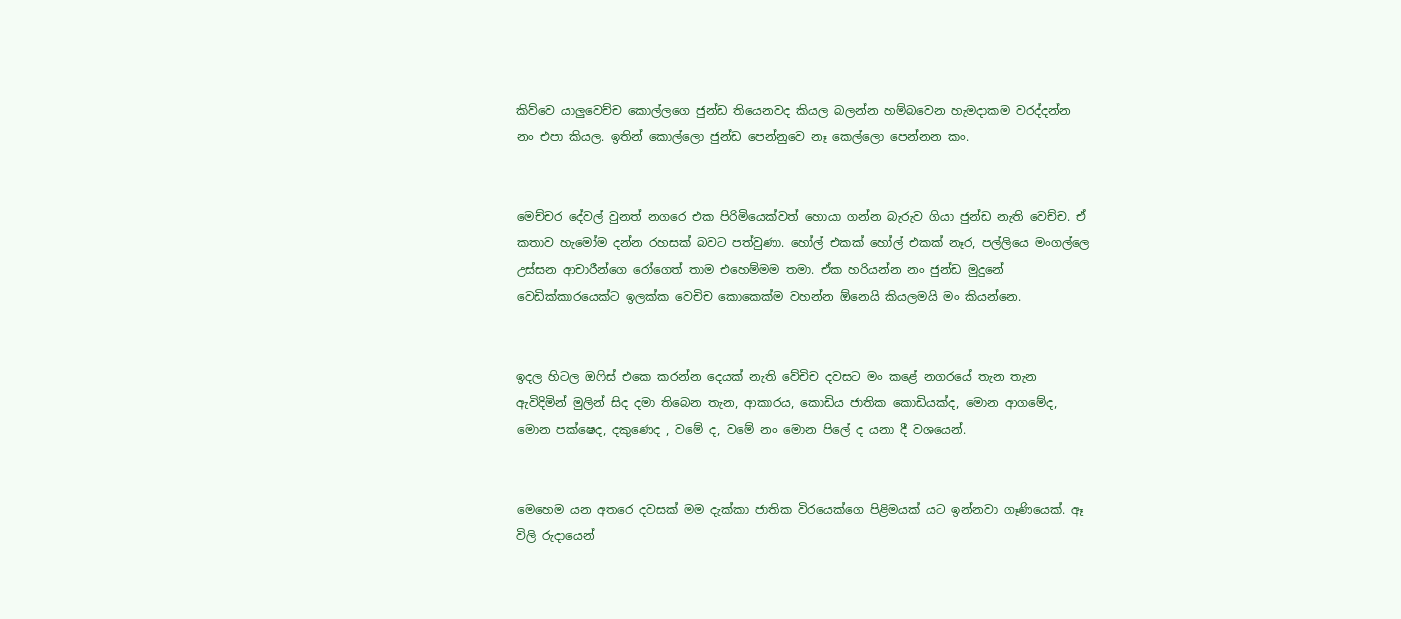කිව්වෙ යාලුවෙච්ච කොල්ලගෙ ජුන්ඩ තියෙනවද කියල බලන්න හම්බවෙන හැමදාකම වරද්දන්න නං එපා කියල. ඉතින් කොල්ලො ජුන්ඩ පෙන්නුවෙ නෑ කෙල්ලො පෙන්නන කං.


මෙච්චර දේවල් වුනත් නගරෙ එක පිරිමියෙක්වත් හොයා ගන්න බැරුව ගියා ජුන්ඩ නැති වෙච්ච. ඒ කතාව හැමෝම දන්න රහසක් බවට පත්වුණා. හෝල් එකක් හෝල් එකක් නෑර, පල්ලියෙ මංගල්ලෙ උස්සන ආචාරීන්ගෙ රෝගෙත් තාම එහෙම්මම තමා. ඒක හරියන්න නං ජුන්ඩ මුදුනේ වෙඩික්කාරයෙක්ට ඉලක්ක වෙචිච කොකෙක්ම වහන්න ඕනෙයි කියලමයි මං කියන්නෙ.


ඉදල හිටල ඔෆිස් එකෙ කරන්න දෙයක් නැති වේචිච දවසට මං කළේ නගරයේ තැන තැන ඇවිදිමින් මුලින් සිද දමා තිබෙන තැන, ආකාරය, කොඩිය ජාතික කොඩියක්ද, මොන ආගමේද, මොන පක්ෂෙද, දකුණෙද , වමේ ද, වමේ නං මොන පිලේ ද යනා දී වශයෙන්.


මෙහෙම යන අතරෙ දවසක් මම දැක්කා ජාතික විරයෙක්ගෙ පිළිමයක් යට ඉන්නවා ගෑණියෙක්. ඈ විලි රුදායෙන්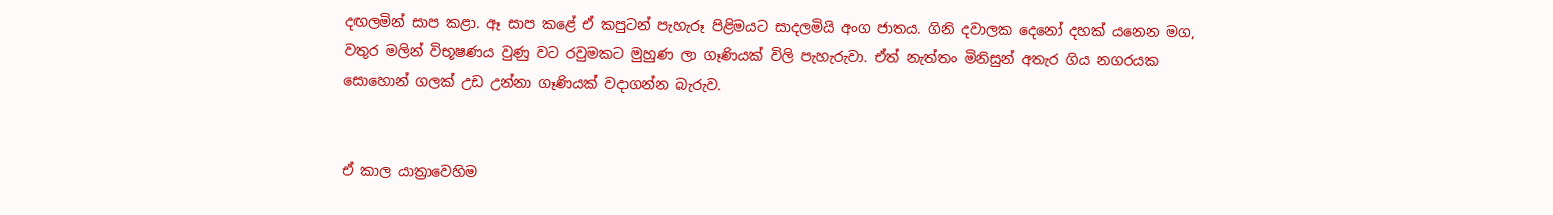දඟලමින් සාප කළා. ඈ සාප කළේ ඒ කපුටන් පැහැරූ පිළිමයට සාදලමියි අංග ජාතය. ගිනි දවාලක දෙනෝ දහක් යනෙන මග, වතුර මලින් විභූෂණය වුණු වට රවුමකට මුහුණ ලා ගෑණියක් විලි පැහැරුවා. ඒත් නැත්තං මිනිසුන් අතැර ගිය නගරයක සොහොන් ගලක් උඩ උන්නා ගෑණියක් වදාගන්න බැරුව.


ඒ කාල යාත්‍රාවෙහිම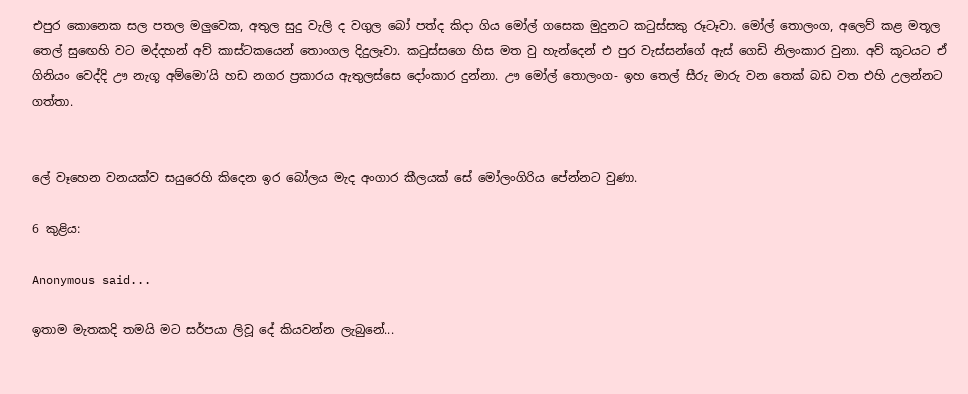එපුර කොනෙක සල පතල මලුවෙක, අතුල සුදු වැලි ද වගුල බෝ පත්ද කිදා ගිය මෝල් ගසෙක මුදුනට කටුස්සකු රූටෑවා. මෝල් තොලංග, අලෙව් කළ මතූල තෙල් සුඟෙහි වට මද්දහන් අව් කාස්ටකයෙන් තොංගල දිදුලෑවා. කටුස්සගෙ හිස මත වු හැන්දෙන් එ පුර වැස්සන්ගේ ඇස් ගෙඩි නිලංකාර වුනා. අව් කූටයට ඒ ගිනියං වෙද්දි ඌ නැගූ අම්මො’යි හඩ නගර ප්‍රකාරය ඇතුලස්සෙ දෝංකාර දුන්නා. ඌ මෝල් තොලංග- ඉහ තෙල් සීරු මාරු වන තෙක් බඩ වත එහි උලන්නට ගත්තා.


ලේ වෑහෙන වනයක්ව සයුරෙහි කිදෙන ඉර බෝලය මැද අංගාර කීලයක් සේ මෝලංගිරිය පේන්නට වුණා.

6 කුළිය:

Anonymous said...

ඉතාම මැතකදි තමයි මට සර්පයා ලිවූ දේ කියවන්න ලැබුනේ...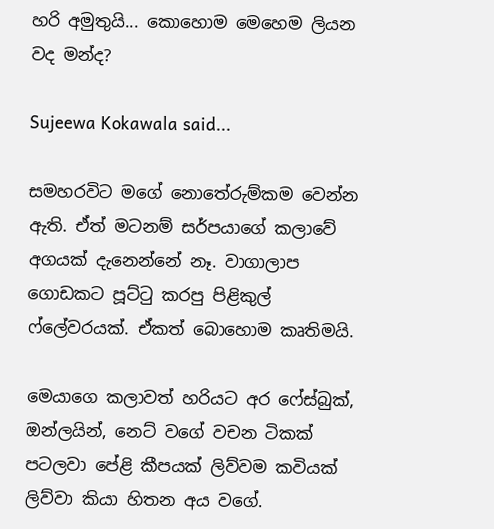හරි අමුතුයි... කොහොම මෙහෙම ලියන වද මන්ද?

Sujeewa Kokawala said...

සමහරවිට මගේ නොතේරුම්කම වෙන්න ඇති. ඒත් මටනම් සර්පයාගේ කලාවේ අගයක් දැනෙන්නේ නෑ. වාගාලාප ගොඩකට පූට්ටු කරපු පිළිකුල් ෆ්ලේවරයක්. ඒකත් බොහොම කෘතිමයි.

මෙයාගෙ කලාවත් හරියට අර ෆේස්බුක්, ඔන්ලයින්, නෙට් වගේ වචන ටිකක් පටලවා පේළි කීපයක් ලිව්වම කවියක් ලිව්වා කියා හිතන අය වගේ.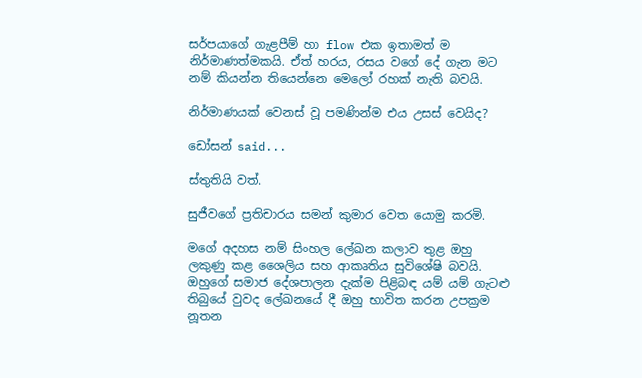සර්පයාගේ ගැළපීම් හා flow එක ඉතාමත් ම නිර්මාණත්මකයි. ඒත් හරය, රසය වගේ දේ ගැන මට නම් කියන්න තියෙන්නෙ මෙලෝ රහක් නැති බවයි.

නිර්මාණයක් වෙනස් වූ පමණින්ම එය උසස් වෙයිද?

ඩෝසන් said...

ස්තුතියි වත්.

සුජීවගේ ප්‍රතිචාරය සමන් කුමාර වෙත යොමු කරමි.

මගේ අදහස නම් සිංහල ලේඛන කලාව තුළ ඔහු ලකුණු කළ ශෛලිය සහ ආකෘතිය සුවිශේෂි බවයි. ඔහුගේ සමාජ දේශපාලන දැක්ම පිළිබඳ යම් යම් ගැටළු තිබුයේ වුවද ලේඛනයේ දී ඔහු භාවිත කරන උපක්‍රම නූතන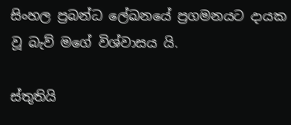සිංහල ප්‍රබන්ධ ලේඛනයේ ප්‍රගමනයට දායක වූ බැව් මගේ විශ්වාසය යි.

ස්තුතියි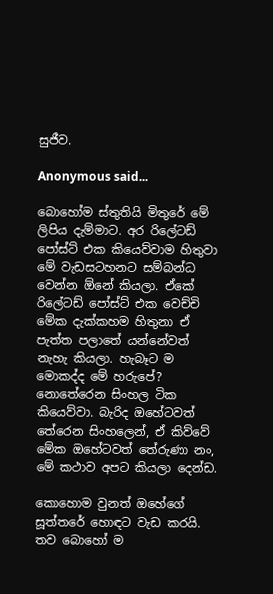සුජීව.

Anonymous said...

බොහෝම ස්තුතියි මිතුරේ මේ ලිපිය දැම්මාට. අර රිලේටඩ් පෝස්ට් එක කියෙව්වාම හිතුවා මේ වැඩසටහනට සම්බන්ධ වෙන්න ඕනේ කියලා. ඒකේ රිලේටඩ් පෝස්ට් එක වෙච්චි මේක දැක්කහම හිතුනා ඒ පැත්ත පලාතේ යන්නේවත් නැහැ කියලා. හැබෑට ම මොකද්ද මේ හරුපේ? නොතේරෙන සිංහල ටික කියෙව්වා. බැරිද ඔහේටවත් තේරෙන සිංහලෙන්, ඒ කිව්වේ මේක ඔහේටවත් තේරුණා නං, මේ කථාව අපට කියලා දෙන්ඩ.

කොහොම වුනත් ඔහේගේ සූත්තරේ හොඳට වැඩ කරයි. ත‍ව බොහෝ ම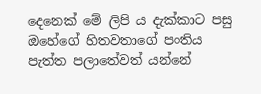දෙනෙක් මේ ලිපි ‍ය දැක්කාට පසු ඔහේගේ හිතවතාගේ පංතිය පැත්ත පලාතේවත් යන්නේ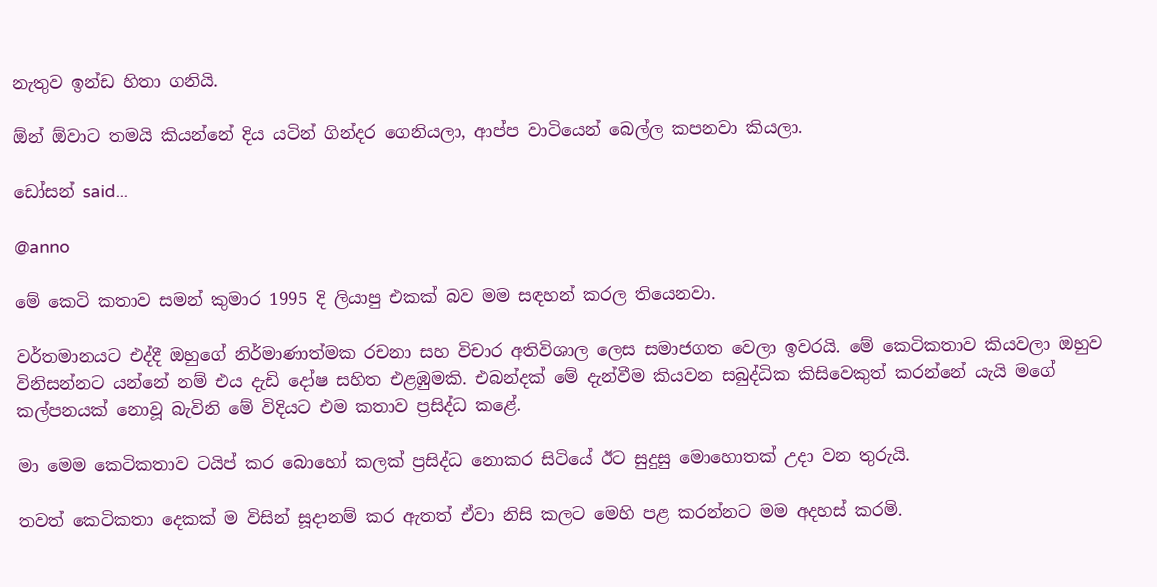නැතුව ඉන්ඩ හිතා ගනියි.

ඕන් ඕවාට තමයි කියන්නේ දිය යටින් ගින්දර ගෙනියලා, ආප්ප වාටියෙන් බෙල්ල කපනවා කියලා.

ඩෝසන් said...

@anno

මේ කෙටි කතාව සමන් කුමාර 1995 දි ලියාපු එකක් බව මම සඳහන් කරල තියෙනවා.

වර්තමානයට එද්දී ඔහුගේ නිර්මාණාත්මක රචනා සහ විචාර අතිවිශාල ලෙස සමාජගත වෙලා ඉවරයි. මේ කෙටිකතාව කියවලා ඔහුව විනිසන්නට යන්නේ නම් එය දැඩි දෝෂ සහිත එළඹුමකි. එබන්දක් මේ දැන්වීම කියවන සබුද්ධික කිසිවෙකුත් කරන්නේ යැයි මගේ කල්පනයක් නොවූ බැවිනි මේ විදියට එම කතාව ප්‍රසිද්ධ කළේ.

මා මෙම කෙටිකතාව ටයිප් කර බොහෝ කලක් ප්‍රසිද්ධ නොකර සිටියේ ඊට සුදුසු මොහොතක් උදා වන තුරුයි.

තවත් කෙටිකතා දෙකක් ම විසින් සූදානම් කර ඇතත් ඒවා නිසි කලට මෙහි පළ කරන්නට මම අදහස් කරමි.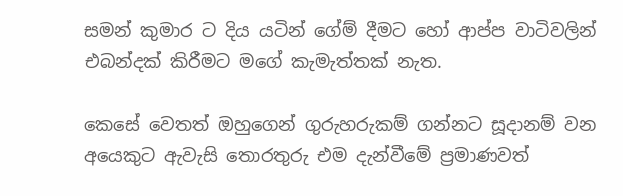සමන් කුමාර ට දිය යටින් ගේම් දීමට හෝ ආප්ප වාටිවලින් එබන්දක් කිරීමට මගේ කැමැත්තක් නැත.

කෙසේ වෙතත් ඔහුගෙන් ගුරුහරුකම් ගන්නට සූදානම් වන අයෙකුට ඇවැසි තොරතුරු එම දැන්වීමේ ප්‍රමාණවත්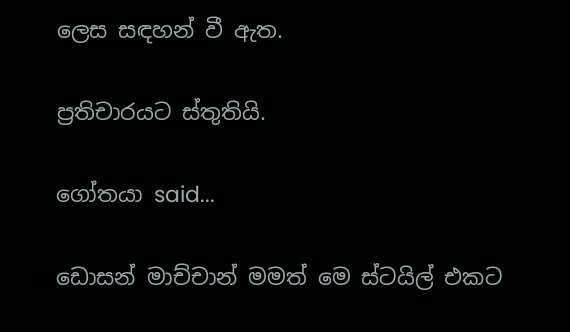ලෙස සඳහන් වී ඇත.

ප්‍රතිචාරයට ස්තුතියි.

ගෝතයා said...

ඩොසන් මාච්චාන් මමත් මෙ ස්ටයිල් එකට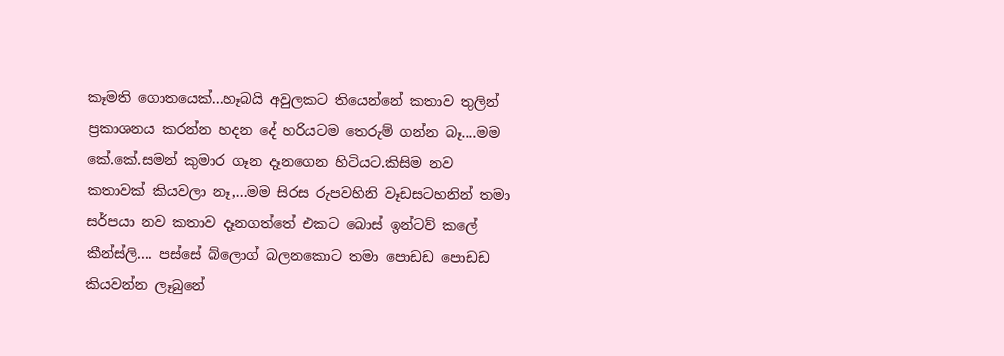කෑමති ගොතයෙක්...හෑබයි අවුලකට තියෙන්නේ කතාව තුලින් ප්‍රකාශනය කරන්න හදන දේ හරියටම තෙරුම් ගන්න බෑ....මම කේ.කේ.සමන් කුමාර ගෑන දෑනගෙන හිටියට.කිසිම නව කතාවක් කියවලා නෑ,...මම සිරස රුපවහිනි වෑඩසටහනින් තමා සර්පයා නව කතාව දෑනගත්තේ එකට බොස් ඉන්ටව් කලේ කීන්ස්ලි.... පස්සේ බ්ලොග් බලනකොට තමා පොඩඩ පොඩඩ කියවන්න ලෑබුනේ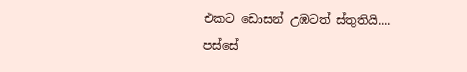එකට ඩොසන් උඹටත් ස්තුතියි....
පස්සේ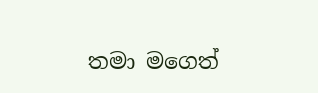තමා මගෙත්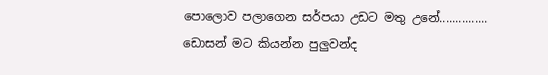පොලොව පලාගෙන සර්පයා උඩට මතු උනේ...............
ඩොසන් මට කියන්න පුලුවන්ද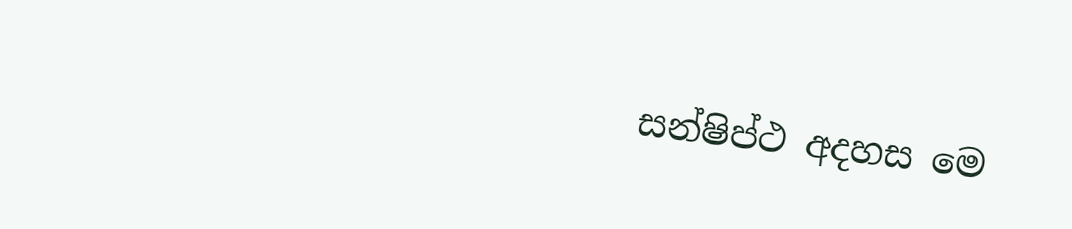සන්ෂිප්ථ අදහස මෙ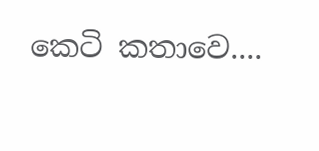කෙටි කතාවෙ....